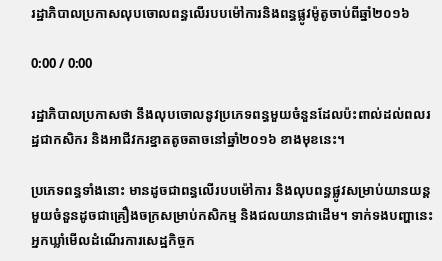រដ្ឋាភិបាលប្រកាសលុបចោលពន្ធលើរបបម៉ៅការនិងពន្ធផ្លូវម៉ូតូចាប់ពីឆ្នាំ២០១៦

0:00 / 0:00

រដ្ឋាភិបាលប្រកាសថា នឹងលុបចោលនូវប្រភេទពន្ធមួយចំនួនដែលប៉ះពាល់ដល់ពលរដ្ឋជាកសិករ និងអាជីវករខ្នាតតូចតាចនៅឆ្នាំ២០១៦ ខាងមុខនេះ។

ប្រភេទពន្ធទាំងនោះ មានដូចជាពន្ធលើរបបម៉ៅការ និងលុបពន្ធផ្លូវសម្រាប់យានយន្តមួយចំនួនដូចជាគ្រឿងចក្រសម្រាប់កសិកម្ម និងជលយានជាដើម។ ទាក់ទងបញ្ហានេះអ្នកឃ្លាំមើលដំណើរការសេដ្ឋកិច្ចក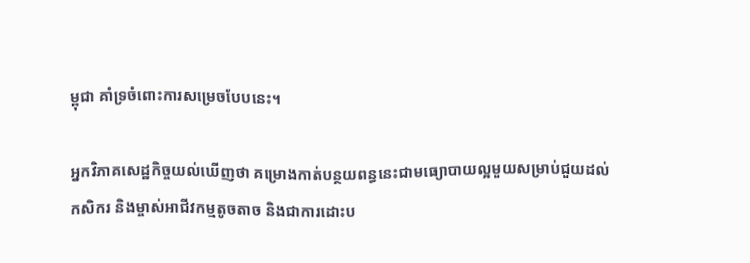ម្ពុជា គាំទ្រចំពោះការសម្រេចបែបនេះ។

អ្នកវិភាគសេដ្ឋកិច្ចយល់ឃើញថា គម្រោងកាត់បន្ថយពន្ធនេះជាមធ្យោបាយល្អមួយសម្រាប់ជួយដល់កសិករ និងម្ចាស់អាជីវកម្មតូចតាច និងជាការដោះប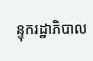ន្ទុករដ្ឋាភិបាល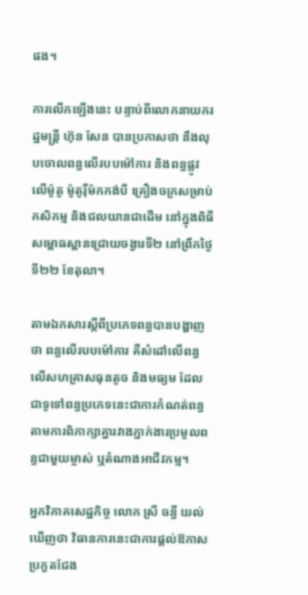ផង។

ការលើកឡើងនេះ បន្ទាប់ពីលោកនាយករដ្ឋមន្ត្រី ហ៊ុន សែន បានប្រកាសថា នឹងលុបចោលពន្ធលើរបបម៉ៅការ និងពន្ធផ្លូវលើម៉ូតូ ម៉ូតូរ៉ឺម៉កកង់បី គ្រឿងចក្រសម្រាប់កសិកម្ម និងជលយានជាដើម នៅក្នុងពិធីសម្ពោធស្ពានជ្រោយចង្វារទី២ នៅព្រឹកថ្ងៃទី២២ ខែតុលា។

តាមឯកសារស្ដីពីប្រភេទពន្ធបានបង្ហាញថា ពន្ធលើរបបម៉ៅការ គឺសំដៅលើពន្ធលើសហគ្រាសធុនតូច និងមធ្យម ដែលជាទូទៅពន្ធប្រភេទនេះជាការកំណត់ពន្ធតាមការពិភាក្សាគ្នារវាងភ្នាក់ងារប្រមូលពន្ធជាមួយម្ចាស់ ឬតំណាងអាជីវកម្ម។

អ្នកវិភាគសេដ្ឋកិច្ច លោក ស្រី ចន្ធី យល់ឃើញថា វិធានការនេះជាការផ្តល់ឱកាសប្រកួតជែង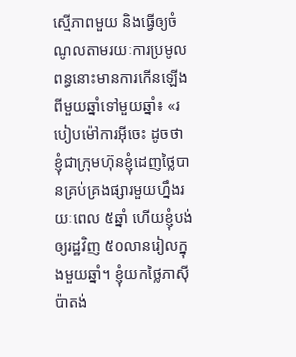ស្មើភាពមួយ និងធ្វើឲ្យចំណូលតាមរយៈការប្រមូលពន្ធនោះមានការកើនឡើងពីមួយឆ្នាំទៅមួយឆ្នាំ៖ «របៀបម៉ៅការអ៊ីចេះ ដូចថា ខ្ញុំជាក្រុមហ៊ុនខ្ញុំដេញថ្លៃបានគ្រប់គ្រងផ្សារមួយហ្នឹងរយៈពេល ៥ឆ្នាំ ហើយខ្ញុំបង់ឲ្យរដ្ឋវិញ ៥០លានរៀលក្នុងមួយឆ្នាំ។ ខ្ញុំយកថ្លៃភាស៊ីប៉ាតង់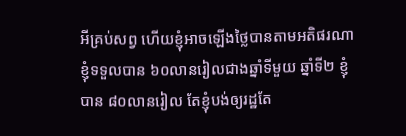អីគ្រប់សព្វ ហើយខ្ញុំអាចឡើងថ្លៃបានតាមអតិផរណា ខ្ញុំទទួលបាន ៦០លានរៀលជាងឆ្នាំទីមួយ ឆ្នាំទី២ ខ្ញុំបាន ៨០លានរៀល តែខ្ញុំបង់ឲ្យរដ្ឋតែ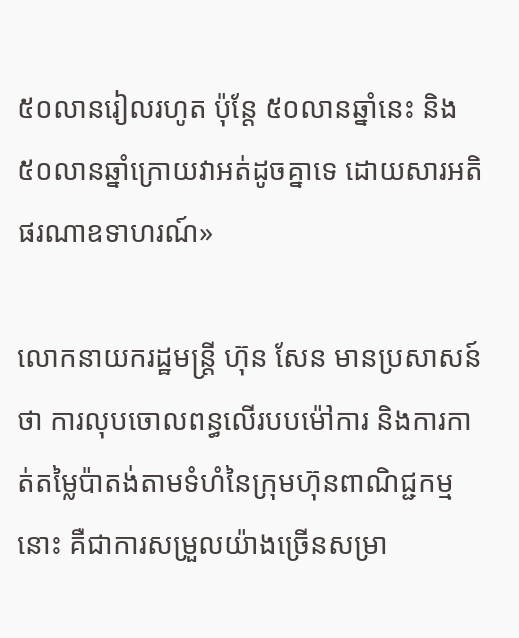៥០លានរៀលរហូត ប៉ុន្តែ ៥០លានឆ្នាំនេះ និង ៥០លានឆ្នាំក្រោយវាអត់ដូចគ្នាទេ ដោយសារអតិផរណាឧទាហរណ៍»

លោកនាយករដ្ឋមន្ត្រី ហ៊ុន សែន មានប្រសាសន៍ថា ការលុបចោលពន្ធលើរបបម៉ៅការ និងការកាត់តម្លៃប៉ាតង់តាមទំហំនៃក្រុមហ៊ុនពាណិជ្ជកម្មនោះ គឺជាការសម្រួលយ៉ាងច្រើនសម្រា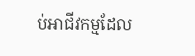ប់អាជីវកម្មដែល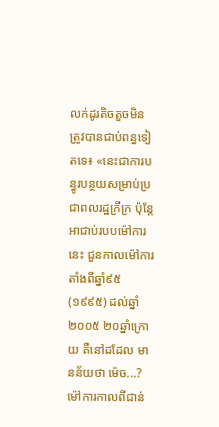លក់ដូរតិចតួចមិនត្រូវបានជាប់ពន្ធទៀតទេ៖ «នេះជាការបន្ធូរបន្ថយសម្រាប់ប្រជាពលរដ្ឋក្រីក្រ ប៉ុន្តែអាជាប់របបម៉ៅការនេះ ជួនកាលម៉ៅការតាំងពីឆ្នាំ៩៥ (១៩៩៥) ដល់ឆ្នាំ២០០៥ ២០ឆ្នាំក្រោយ គឺនៅដដែល មានន័យថា ម៉េច...? ម៉ៅការកាលពីជាន់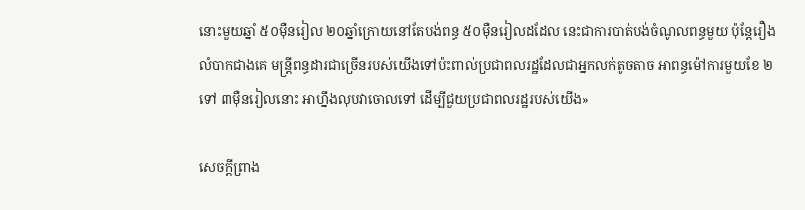នោះមួយឆ្នាំ ៥០ម៉ឺនរៀល ២០ឆ្នាំក្រោយនៅតែបង់ពន្ធ ៥០ម៉ឺនរៀលដដែល នេះជាការបាត់បង់ចំណូលពន្ធមួយ ប៉ុន្តែរឿងលំបាកជាងគេ មន្ត្រីពន្ធដារជាច្រើនរបស់យើងទៅប៉ះពាល់ប្រជាពលរដ្ឋដែលជាអ្នកលក់តូចតាច អាពន្ធម៉ៅការមួយខែ ២ ទៅ ៣ម៉ឺនរៀលនោះ អាហ្នឹងលុបវាចោលទៅ ដើម្បីជួយប្រជាពលរដ្ឋរបស់យើង»

សេចក្ដីព្រាង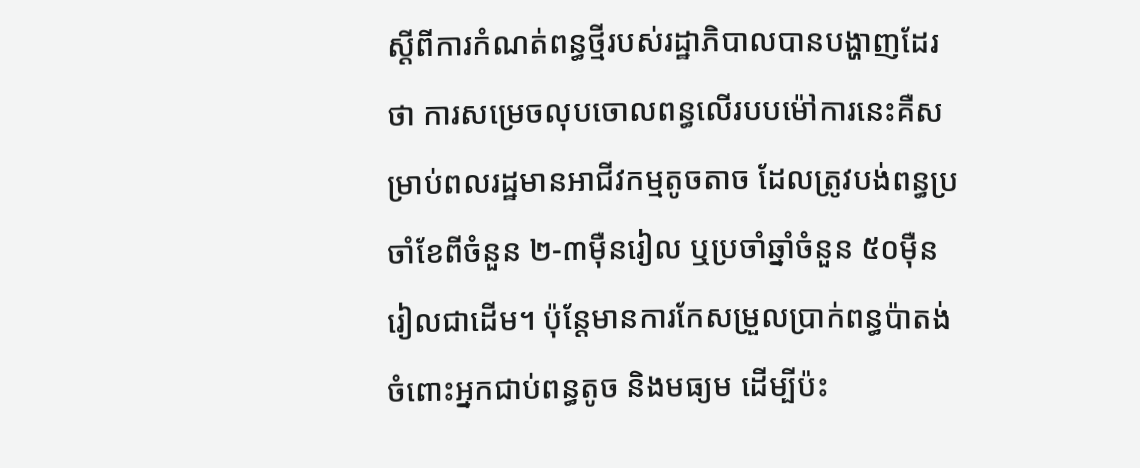ស្ដីពីការកំណត់ពន្ធថ្មីរបស់រដ្ឋាភិបាលបានបង្ហាញដែរថា ការសម្រេចលុបចោលពន្ធលើរបបម៉ៅការនេះគឺសម្រាប់ពលរដ្ឋមានអាជីវកម្មតូចតាច ដែលត្រូវបង់ពន្ធប្រចាំខែពីចំនួន ២-៣ម៉ឺនរៀល ឬប្រចាំឆ្នាំចំនួន ៥០ម៉ឺនរៀលជាដើម។ ប៉ុន្តែមានការកែសម្រួលប្រាក់ពន្ធប៉ាតង់ ចំពោះអ្នកជាប់ពន្ធតូច និងមធ្យម ដើម្បីប៉ះ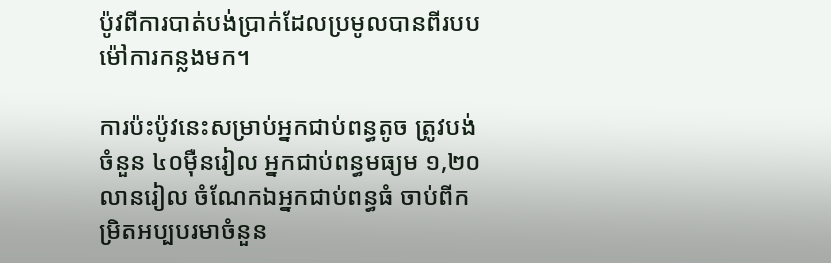ប៉ូវពីការបាត់បង់ប្រាក់ដែលប្រមូលបានពីរបបម៉ៅការកន្លងមក។

ការប៉ះប៉ូវនេះសម្រាប់អ្នកជាប់ពន្ធតូច ត្រូវបង់ចំនួន ៤០ម៉ឺនរៀល អ្នកជាប់ពន្ធមធ្យម ១,២០លានរៀល ចំណែកឯអ្នកជាប់ពន្ធធំ ចាប់ពីកម្រិតអប្បបរមាចំនួន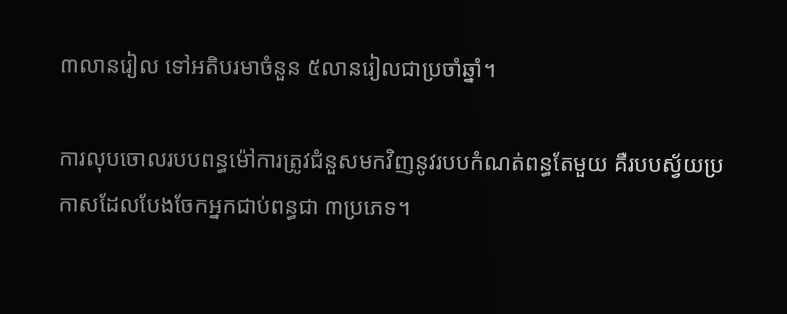៣លានរៀល ទៅអតិបរមាចំនួន ៥លានរៀលជាប្រចាំឆ្នាំ។

ការលុបចោលរបបពន្ធម៉ៅការត្រូវជំនួសមកវិញនូវរបបកំណត់ពន្ធតែមួយ គឺរបបស្វ័យប្រកាសដែលបែងចែកអ្នកជាប់ពន្ធជា ៣ប្រភេទ។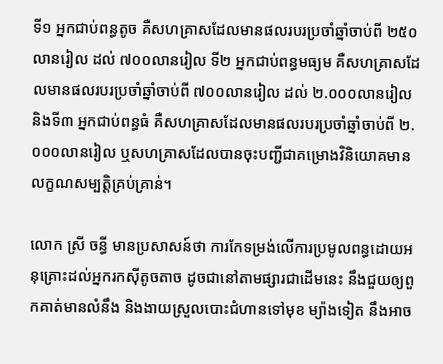ទី១ អ្នកជាប់ពន្ធតូច គឺសហគ្រាសដែលមានផលរបរប្រចាំឆ្នាំចាប់ពី ២៥០លានរៀល ដល់ ៧០០លានរៀល ទី២ អ្នកជាប់ពន្ធមធ្យម គឺសហគ្រាសដែលមានផលរបរប្រចាំឆ្នាំចាប់ពី ៧០០លានរៀល ដល់ ២.០០០លានរៀល និងទី៣ អ្នកជាប់ពន្ធធំ គឺសហគ្រាសដែលមានផលរបរប្រចាំឆ្នាំចាប់ពី ២.០០០លានរៀល ឬសហគ្រាសដែលបានចុះបញ្ជីជាគម្រោងវិនិយោគមានលក្ខណសម្បត្តិគ្រប់គ្រាន់។

លោក ស្រី ចន្ធី មានប្រសាសន៍ថា ការកែទម្រង់លើការប្រមូលពន្ធដោយអនុគ្រោះដល់អ្នករកស៊ីតូចតាច ដូចជានៅតាមផ្សារជាដើមនេះ នឹងជួយឲ្យពួកគាត់មានលំនឹង និងងាយស្រួលបោះជំហានទៅមុខ ម្យ៉ាងទៀត នឹងអាច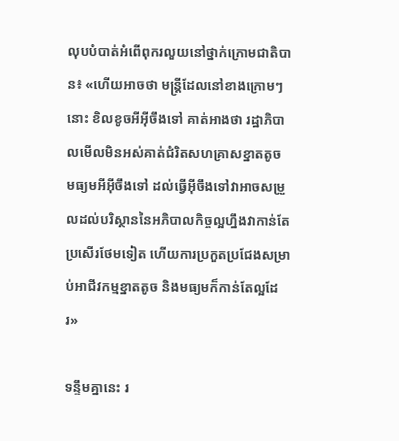លុបបំបាត់អំពើពុករលួយនៅថ្នាក់ក្រោមជាតិបាន៖ «ហើយអាចថា មន្ត្រីដែលនៅខាងក្រោមៗនោះ ខិលខូចអីអ៊ីចឹងទៅ គាត់អាងថា រដ្ឋាភិបាលមើលមិនអស់គាត់ជំរិតសហគ្រាសខ្នាតតូច មធ្យមអីអ៊ីចឹងទៅ ដល់ធ្វើអ៊ីចឹងទៅវាអាចសម្រួលដល់បរិស្ថាននៃអភិបាលកិច្ចល្អហ្នឹងវាកាន់តែប្រសើរថែមទៀត ហើយការប្រកួតប្រជែងសម្រាប់អាជីវកម្មខ្នាតតូច និងមធ្យមក៏កាន់តែល្អដែរ»

ទន្ទឹមគ្នានេះ រ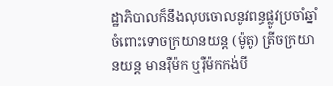ដ្ឋាភិបាលក៏នឹងលុបចោលនូវពន្ធផ្លូវប្រចាំឆ្នាំ ចំពោះទោចក្រយានយន្ត (ម៉ូតូ) ត្រីចក្រយានយន្ត មានរ៉ឺម៉ក ឬរ៉ឺម៉កកង់បី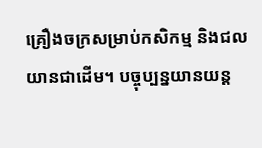គ្រឿងចក្រសម្រាប់កសិកម្ម និងជលយានជាដើម។ បច្ចុប្បន្នយានយន្ត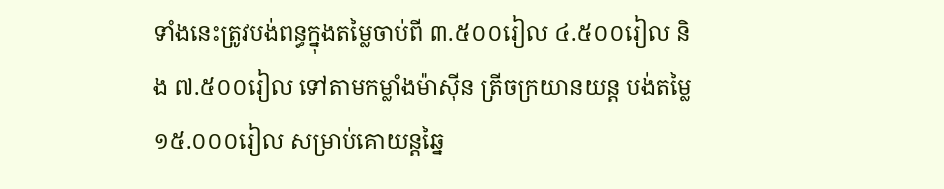ទាំងនេះត្រូវបង់ពន្ធក្នុងតម្លៃចាប់ពី ៣.៥០០រៀល ៤.៥០០រៀល និង ៧.៥០០រៀល ទៅតាមកម្លាំងម៉ាស៊ីន ត្រីចក្រយានយន្ត បង់តម្លៃ ១៥.០០០រៀល សម្រាប់គោយន្តឆ្នៃ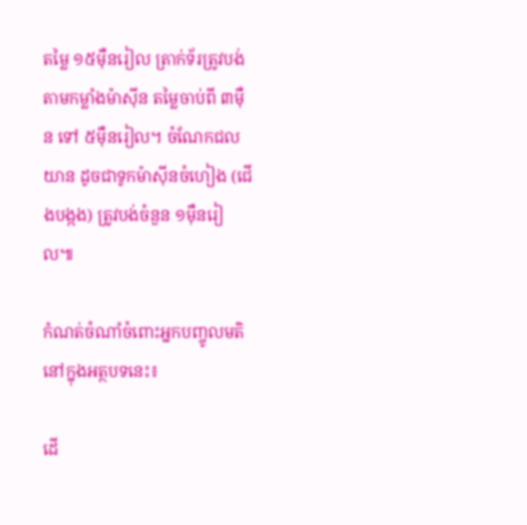តម្លៃ ១៥ម៉ឺនរៀល ត្រាក់ទ័រត្រូវបង់តាមកម្លាំងម៉ាស៊ីន តម្លៃចាប់ពី ៣ម៉ឺន ទៅ ៥ម៉ឺនរៀល។ ចំណែកជលយាន ដូចជាទូកម៉ាស៊ីនចំហៀង (ជើងបង្កង) ត្រូវបង់ចំនួន ១ម៉ឺនរៀល៕

កំណត់ចំណាំចំពោះអ្នកបញ្ចូលមតិនៅក្នុងអត្ថបទនេះ៖

ដើ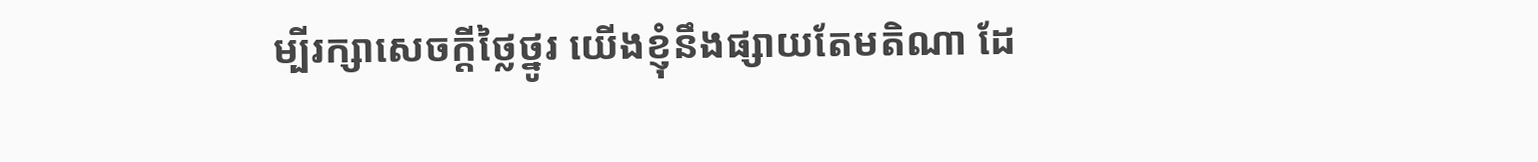ម្បីរក្សាសេចក្ដីថ្លៃថ្នូរ យើងខ្ញុំនឹងផ្សាយតែមតិណា ដែ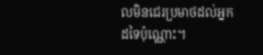លមិនជេរប្រមាថដល់អ្នកដទៃប៉ុណ្ណោះ។